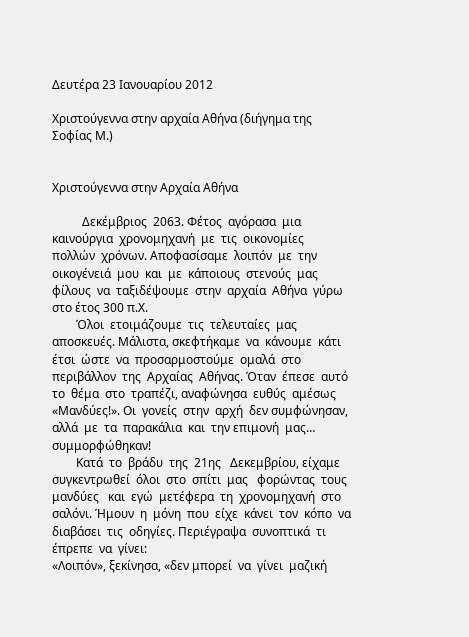Δευτέρα 23 Ιανουαρίου 2012

Χριστούγεννα στην αρχαία Αθήνα (διήγημα της Σοφίας Μ.)


Χριστούγεννα στην Αρχαία Αθήνα

          Δεκέμβριος  2063. Φέτος  αγόρασα  μια καινούργια  χρονομηχανή  με  τις  οικονομίες  πολλών  χρόνων. Αποφασίσαμε  λοιπόν  με  την  οικογένειά  μου  και  με  κάποιους  στενούς  μας  φίλους  να  ταξιδέψουμε  στην  αρχαία  Αθήνα  γύρω  στο έτος 300 π.Χ.
        Όλοι  ετοιμάζουμε  τις  τελευταίες  μας  αποσκευές. Μάλιστα, σκεφτήκαμε  να  κάνουμε  κάτι  έτσι  ώστε  να  προσαρμοστούμε  ομαλά  στο  περιβάλλον  της  Αρχαίας  Αθήνας. Όταν  έπεσε  αυτό  το  θέμα  στο  τραπέζι, αναφώνησα  ευθύς  αμέσως  «Μανδύες!». Οι  γονείς  στην  αρχή  δεν συμφώνησαν,  αλλά  με  τα  παρακάλια  και  την επιμονή  μας… συμμορφώθηκαν!
        Κατά  το  βράδυ  της  21ης   Δεκεμβρίου, είχαμε  συγκεντρωθεί  όλοι  στο  σπίτι  μας   φορώντας  τους  μανδύες   και  εγώ  μετέφερα  τη  χρονομηχανή  στο  σαλόνι. Ήμουν  η  μόνη  που  είχε  κάνει  τον  κόπο  να  διαβάσει  τις  οδηγίες. Περιέγραψα  συνοπτικά  τι  έπρεπε  να  γίνει:
«Λοιπόν», ξεκίνησα, «δεν μπορεί  να  γίνει  μαζική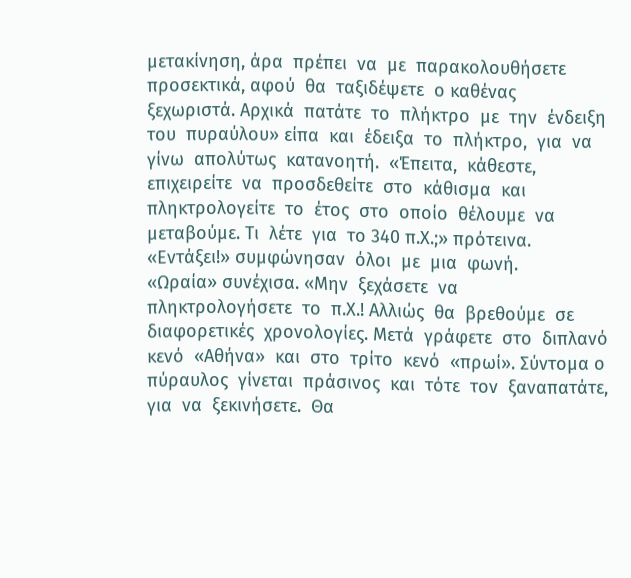μετακίνηση, άρα  πρέπει  να  με  παρακολουθήσετε  προσεκτικά, αφού  θα  ταξιδέψετε  ο καθένας  ξεχωριστά. Αρχικά  πατάτε  το  πλήκτρο  με  την  ένδειξη  του  πυραύλου» είπα  και  έδειξα  το  πλήκτρο,  για  να  γίνω  απολύτως  κατανοητή.  «Έπειτα,  κάθεστε,  επιχειρείτε  να  προσδεθείτε  στο  κάθισμα  και  πληκτρολογείτε  το  έτος  στο  οποίο  θέλουμε  να  μεταβούμε. Τι  λέτε  για  το 340 π.Χ.;» πρότεινα.
«Εντάξει!» συμφώνησαν  όλοι  με  μια  φωνή.
«Ωραία» συνέχισα. «Μην  ξεχάσετε  να  πληκτρολογήσετε  το  π.Χ.! Αλλιώς  θα  βρεθούμε  σε  διαφορετικές  χρονολογίες. Μετά  γράφετε  στο  διπλανό  κενό  «Αθήνα»  και  στο  τρίτο  κενό  «πρωί». Σύντομα ο  πύραυλος  γίνεται  πράσινος  και  τότε  τον  ξαναπατάτε,  για  να  ξεκινήσετε.  Θα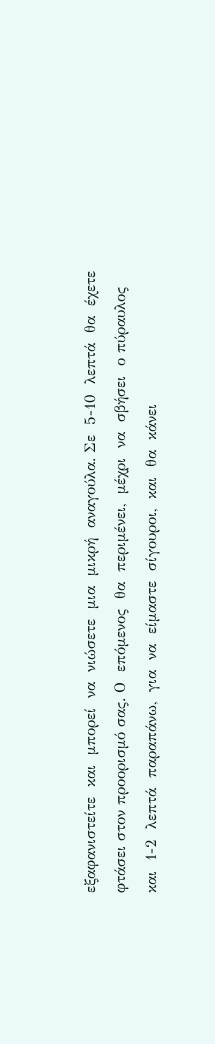εξαφανιστείτε  και  μπορεί  να  νιώσετε  μια  μικρή  αναγούλα. Σε  5-10  λεπτά  θα  έχετε  φτάσει στον προορισμό σας. Ο  επόμενος  θα  περιμένει,  μέχρι  να  σβήσει  ο πύραυλος  και  1-2  λεπτά  παραπάνω,  για  να  είμαστε  σίγουροι,  και  θα  κάνει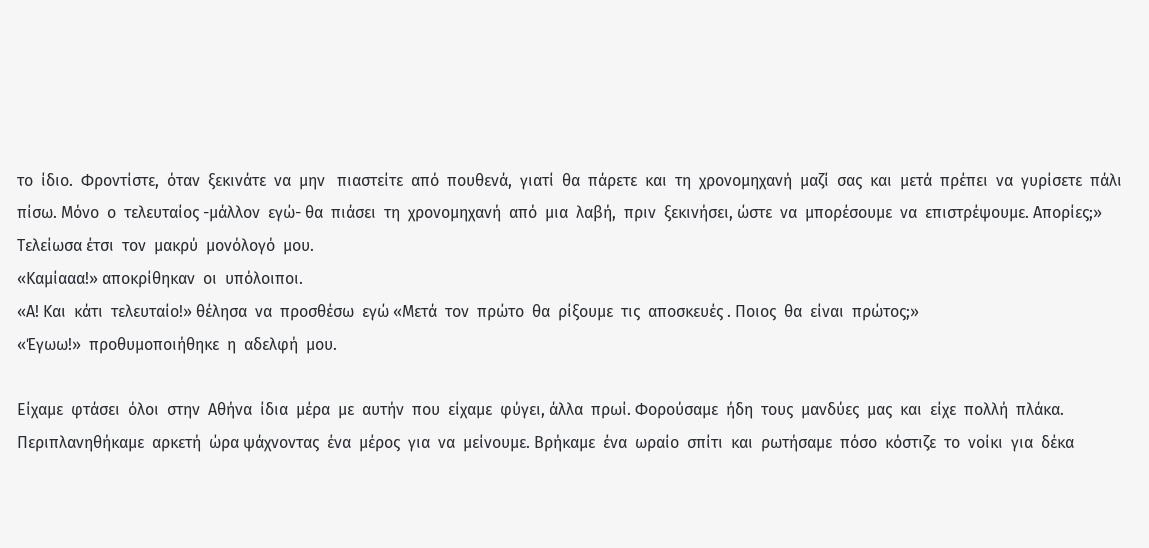το  ίδιο.  Φροντίστε,  όταν  ξεκινάτε  να  μην   πιαστείτε  από  πουθενά,  γιατί  θα  πάρετε  και  τη  χρονομηχανή  μαζί  σας  και  μετά  πρέπει  να  γυρίσετε  πάλι  πίσω. Μόνο  ο  τελευταίος -μάλλον  εγώ- θα  πιάσει  τη  χρονομηχανή  από  μια  λαβή,  πριν  ξεκινήσει, ώστε  να  μπορέσουμε  να  επιστρέψουμε. Απορίες;» Τελείωσα έτσι  τον  μακρύ  μονόλογό  μου.
«Καμίααα!» αποκρίθηκαν  οι  υπόλοιποι.
«Α! Και  κάτι  τελευταίο!» θέλησα  να  προσθέσω  εγώ «Μετά  τον  πρώτο  θα  ρίξουμε  τις  αποσκευές . Ποιος  θα  είναι  πρώτος;»
«Έγωω!»  προθυμοποιήθηκε  η  αδελφή  μου.

Είχαμε  φτάσει  όλοι  στην  Αθήνα  ίδια  μέρα  με  αυτήν  που  είχαμε  φύγει, άλλα  πρωί. Φορούσαμε  ήδη  τους  μανδύες  μας  και  είχε  πολλή  πλάκα.
Περιπλανηθήκαμε  αρκετή  ώρα ψάχνοντας  ένα  μέρος  για  να  μείνουμε. Βρήκαμε  ένα  ωραίο  σπίτι  και  ρωτήσαμε  πόσο  κόστιζε  το  νοίκι  για  δέκα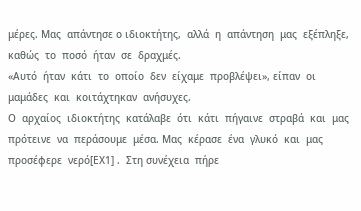μέρες. Μας  απάντησε ο ιδιοκτήτης,  αλλά  η  απάντηση  μας  εξέπληξε,  καθώς  το  ποσό  ήταν  σε  δραχμές.
«Αυτό  ήταν  κάτι  το  οποίο  δεν  είχαμε  προβλέψει», είπαν  οι  μαμάδες  και  κοιτάχτηκαν  ανήσυχες.
Ο  αρχαίος  ιδιοκτήτης  κατάλαβε  ότι  κάτι  πήγαινε  στραβά  και  μας  πρότεινε  να  περάσουμε  μέσα. Μας  κέρασε  ένα  γλυκό  και  μας  προσέφερε  νερό[ΕΧ1] .  Στη συνέχεια  πήρε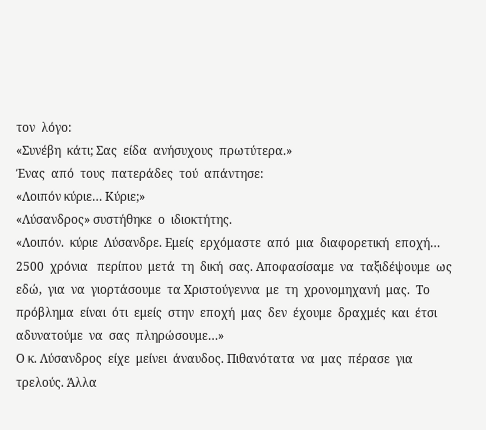τον  λόγο:
«Συνέβη  κάτι; Σας  είδα  ανήσυχους  πρωτύτερα.»
Ένας  από  τους  πατεράδες  τού  απάντησε:
«Λοιπόν κύριε… Κύριε;»
«Λύσανδρος» συστήθηκε  ο  ιδιοκτήτης.
«Λοιπόν.  κύριε  Λύσανδρε. Εμείς  ερχόμαστε  από  μια  διαφορετική  εποχή… 2500  χρόνια   περίπου  μετά  τη  δική  σας. Αποφασίσαμε  να  ταξιδέψουμε  ως  εδώ,  για  να  γιορτάσουμε  τα Χριστούγεννα  με  τη  χρονομηχανή  μας.  Το  πρόβλημα  είναι  ότι  εμείς  στην  εποχή  μας  δεν  έχουμε  δραχμές  και  έτσι  αδυνατούμε  να  σας  πληρώσουμε…»
Ο κ. Λύσανδρος  είχε  μείνει  άναυδος. Πιθανότατα  να  μας  πέρασε  για  τρελούς. Άλλα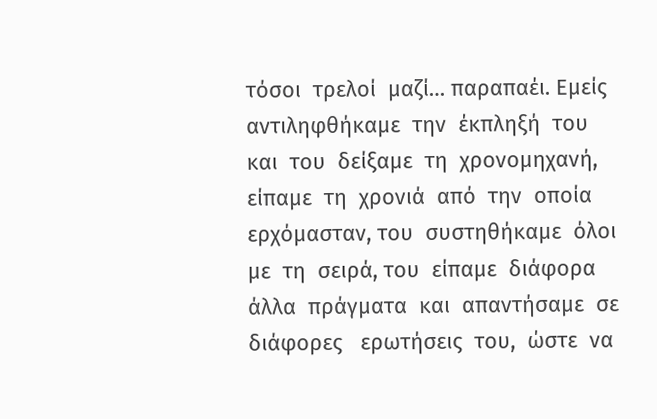τόσοι  τρελοί  μαζί… παραπαέι. Εμείς  αντιληφθήκαμε  την  έκπληξή  του  και  του  δείξαμε  τη  χρονομηχανή, είπαμε  τη  χρονιά  από  την  οποία  ερχόμασταν, του  συστηθήκαμε  όλοι  με  τη  σειρά, του  είπαμε  διάφορα  άλλα  πράγματα  και  απαντήσαμε  σε  διάφορες   ερωτήσεις  του,  ώστε  να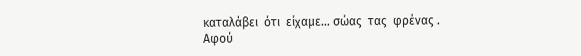καταλάβει  ότι  είχαμε… σώας  τας  φρένας .
Αφού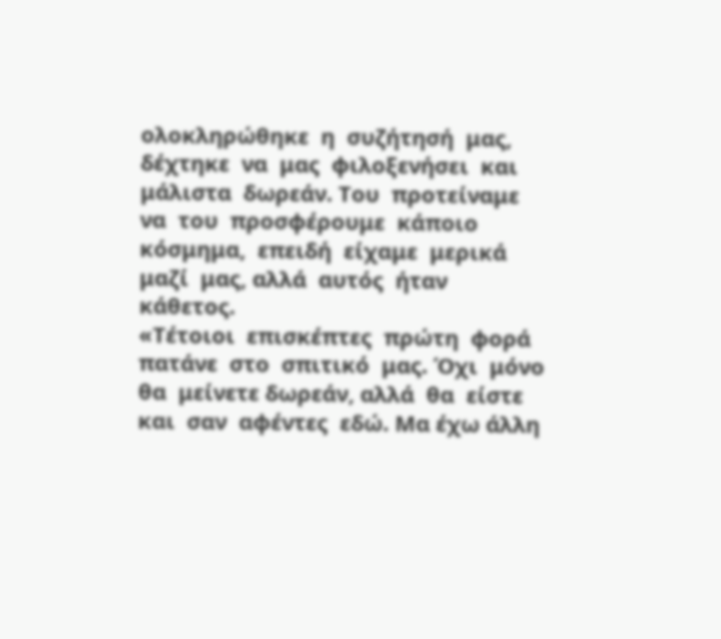ολοκληρώθηκε  η  συζήτησή  μας, δέχτηκε  να  μας  φιλοξενήσει  και  μάλιστα  δωρεάν. Του  προτείναμε  να  του  προσφέρουμε  κάποιο  κόσμημα,  επειδή  είχαμε  μερικά  μαζί  μας, αλλά  αυτός  ήταν  κάθετος.
«Τέτοιοι  επισκέπτες  πρώτη  φορά  πατάνε  στο  σπιτικό  μας. Όχι  μόνο  θα  μείνετε δωρεάν, αλλά  θα  είστε και  σαν  αφέντες  εδώ. Μα έχω άλλη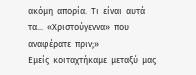ακόμη  απορία.  Τι  είναι  αυτά  τα...  «Χριστούγεννα»  που  αναφέρατε  πριν;»
Εμείς  κοιταχτήκαμε  μεταξύ  μας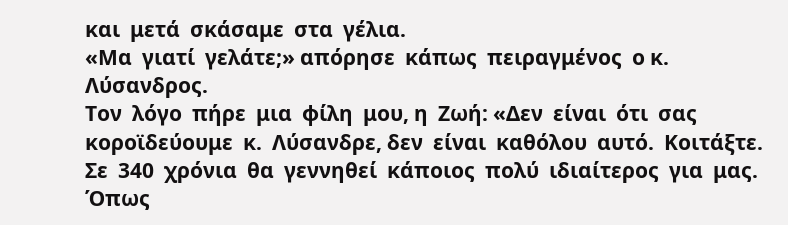και  μετά  σκάσαμε  στα  γέλια.
«Μα  γιατί  γελάτε;» απόρησε  κάπως  πειραγμένος  ο κ.  Λύσανδρος.
Τον  λόγο  πήρε  μια  φίλη  μου, η  Ζωή: «Δεν  είναι  ότι  σας  κοροϊδεύουμε  κ.  Λύσανδρε, δεν  είναι  καθόλου  αυτό.  Κοιτάξτε.  Σε  340  χρόνια  θα  γεννηθεί  κάποιος  πολύ  ιδιαίτερος  για  μας. Όπως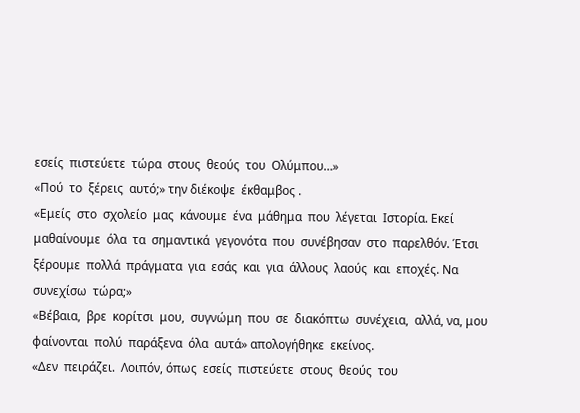εσείς  πιστεύετε  τώρα  στους  θεούς  του  Ολύμπου…»
«Πού  το  ξέρεις  αυτό;» την διέκοψε  έκθαμβος .
«Εμείς  στο  σχολείο  μας  κάνουμε  ένα  μάθημα  που  λέγεται  Ιστορία. Εκεί  μαθαίνουμε  όλα  τα  σημαντικά  γεγονότα  που  συνέβησαν  στο  παρελθόν. Έτσι  ξέρουμε  πολλά  πράγματα  για  εσάς  και  για  άλλους  λαούς  και  εποχές. Να  συνεχίσω  τώρα;»
«Βέβαια,  βρε  κορίτσι  μου,  συγνώμη  που  σε  διακόπτω  συνέχεια,  αλλά, να, μου  φαίνονται  πολύ  παράξενα  όλα  αυτά» απολογήθηκε  εκείνος.
«Δεν  πειράζει.  Λοιπόν, όπως  εσείς  πιστεύετε  στους  θεούς  του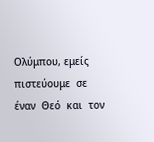Ολύμπου, εμείς  πιστεύουμε  σε  έναν  Θεό  και  τον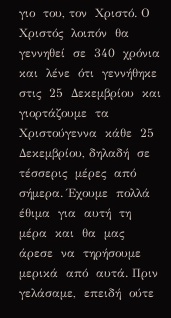γιο  του, τον  Χριστό. Ο  Χριστός  λοιπόν  θα  γεννηθεί  σε  340  χρόνια  και  λένε  ότι  γεννήθηκε  στις  25  Δεκεμβρίου  και  γιορτάζουμε  τα  Χριστούγεννα  κάθε  25  Δεκεμβρίου, δηλαδή  σε  τέσσερις  μέρες  από  σήμερα. Έχουμε  πολλά  έθιμα  για  αυτή  τη  μέρα  και  θα  μας  άρεσε  να  τηρήσουμε  μερικά  από  αυτά. Πριν  γελάσαμε,  επειδή  ούτε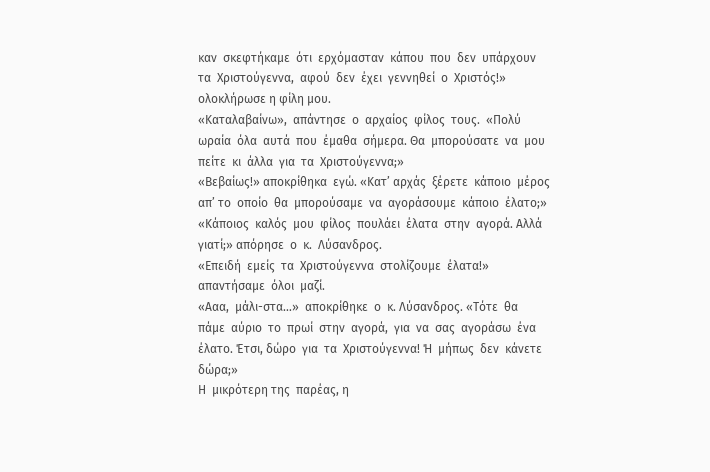καν  σκεφτήκαμε  ότι  ερχόμασταν  κάπου  που  δεν  υπάρχουν  τα  Χριστούγεννα,  αφού  δεν  έχει  γεννηθεί  ο  Χριστός!» ολοκλήρωσε η φίλη μου.
«Καταλαβαίνω»,  απάντησε  ο  αρχαίος  φίλος  τους.  «Πολύ  ωραία  όλα  αυτά  που  έμαθα  σήμερα. Θα  μπορούσατε  να  μου  πείτε  κι  άλλα  για  τα  Χριστούγεννα;»
«Βεβαίως!» αποκρίθηκα  εγώ. «Κατ’ αρχάς  ξέρετε  κάποιο  μέρος  απ’ το  οποίο  θα  μπορούσαμε  να  αγοράσουμε  κάποιο  έλατο;»
«Κάποιος  καλός  μου  φίλος  πουλάει  έλατα  στην  αγορά. Αλλά  γιατί;» απόρησε  ο  κ.  Λύσανδρος.
«Επειδή  εμείς  τα  Χριστούγεννα  στολίζουμε  έλατα!» απαντήσαμε  όλοι  μαζί.
«Ααα,  μάλι-στα…»  αποκρίθηκε  ο  κ. Λύσανδρος. «Τότε  θα  πάμε  αύριο  το  πρωί  στην  αγορά,  για  να  σας  αγοράσω  ένα  έλατο. Έτσι, δώρο  για  τα  Χριστούγεννα! Ή  μήπως  δεν  κάνετε  δώρα;»
Η  μικρότερη της  παρέας, η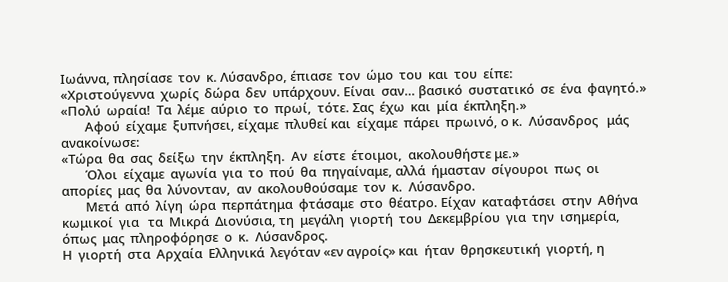Ιωάννα, πλησίασε  τον  κ. Λύσανδρο, έπιασε  τον  ώμο  του  και  του  είπε:
«Χριστούγεννα  χωρίς  δώρα  δεν  υπάρχουν. Είναι  σαν… βασικό  συστατικό  σε  ένα  φαγητό.»
«Πολύ  ωραία!  Τα  λέμε  αύριο  το  πρωί,  τότε. Σας  έχω  και  μία  έκπληξη.»
        Αφού  είχαμε  ξυπνήσει, είχαμε  πλυθεί και  είχαμε  πάρει  πρωινό, ο κ.  Λύσανδρος   μάς  ανακοίνωσε:
«Τώρα  θα  σας  δείξω  την  έκπληξη.  Αν  είστε  έτοιμοι,  ακολουθήστε με.»
        Όλοι  είχαμε  αγωνία  για  το  πού  θα  πηγαίναμε, αλλά  ήμασταν  σίγουροι  πως  οι  απορίες  μας  θα  λύνονταν,  αν  ακολουθούσαμε  τον  κ.  Λύσανδρο.
        Μετά  από  λίγη  ώρα  περπάτημα  φτάσαμε  στο  θέατρο. Είχαν  καταφτάσει  στην  Αθήνα  κωμικοί  για   τα  Μικρά  Διονύσια, τη  μεγάλη  γιορτή  του  Δεκεμβρίου  για  την  ισημερία, όπως  μας  πληροφόρησε  ο  κ.  Λύσανδρος.
Η  γιορτή  στα  Αρχαία  Ελληνικά  λεγόταν «εν αγροίς» και  ήταν  θρησκευτική  γιορτή, η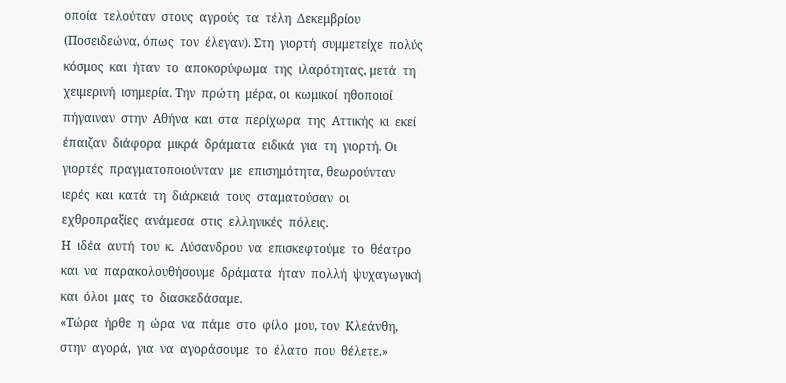οποία  τελούταν  στους  αγρούς  τα  τέλη  Δεκεμβρίου (Ποσειδεώνα, όπως  τον  έλεγαν). Στη  γιορτή  συμμετείχε  πολύς  κόσμος  και  ήταν  το  αποκορύφωμα  της  ιλαρότητας, μετά  τη  χειμερινή  ισημερία. Την  πρώτη  μέρα, οι  κωμικοί  ηθοποιοί  πήγαιναν  στην  Αθήνα  και  στα  περίχωρα  της  Αττικής  κι  εκεί  έπαιζαν  διάφορα  μικρά  δράματα  ειδικά  για  τη  γιορτή. Οι  γιορτές  πραγματοποιούνταν  με  επισημότητα, θεωρούνταν  ιερές  και  κατά  τη  διάρκειά  τους  σταματούσαν  οι  εχθροπραξίες  ανάμεσα  στις  ελληνικές  πόλεις.
Η  ιδέα  αυτή  του  κ.  Λύσανδρου  να  επισκεφτούμε  το  θέατρο  και  να  παρακολουθήσουμε  δράματα  ήταν  πολλή  ψυχαγωγική   και  όλοι  μας  το  διασκεδάσαμε.
«Τώρα  ήρθε  η  ώρα  να  πάμε  στο  φίλο  μου, τον  Κλεάνθη, στην  αγορά,  για  να  αγοράσουμε  το  έλατο  που  θέλετε.»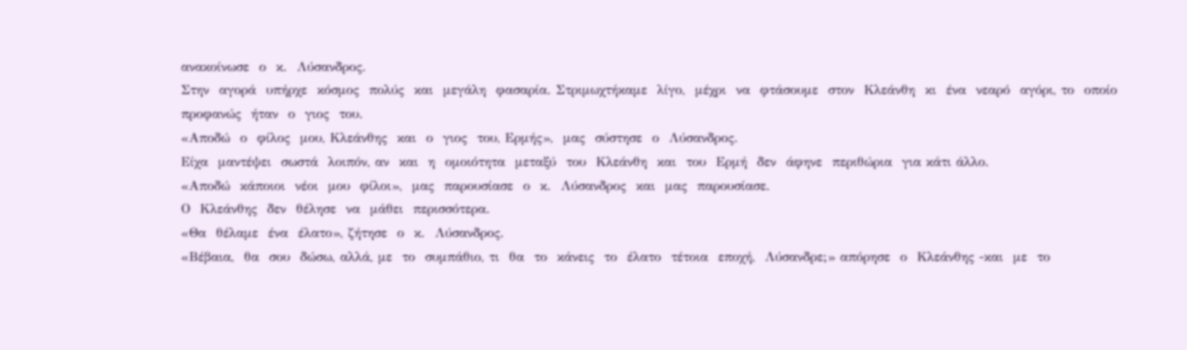ανακοίνωσε  ο  κ.  Λύσανδρος.
Στην  αγορά  υπήρχε  κόσμος  πολύς  και  μεγάλη  φασαρία. Στριμωχτήκαμε  λίγο,  μέχρι  να  φτάσουμε  στον  Κλεάνθη  κι  ένα  νεαρό  αγόρι, το  οποίο  προφανώς  ήταν  ο  γιος  του.
«Αποδώ  ο  φίλος  μου, Κλεάνθης  και  ο  γιος  του, Ερμής»,  μας  σύστησε  ο  Λύσανδρος.
Είχα  μαντέψει  σωστά  λοιπόν, αν  και  η  ομοιότητα  μεταξύ  του  Κλεάνθη  και  του  Ερμή  δεν  άφηνε  περιθώρια  για κάτι άλλο.
«Αποδώ  κάποιοι  νέοι  μου  φίλοι»,  μας  παρουσίασε  ο  κ.  Λύσανδρος  και  μας  παρουσίασε.
Ο  Κλεάνθης  δεν  θέλησε  να  μάθει  περισσότερα.
«Θα  θέλαμε  ένα  έλατο», ζήτησε  ο  κ.  Λύσανδρος.
«Βέβαια,  θα  σου  δώσω, αλλά, με  το  συμπάθιο, τι  θα  το  κάνεις  το  έλατο  τέτοια  εποχή,  Λύσανδρε;» απόρησε  ο  Κλεάνθης -και  με  το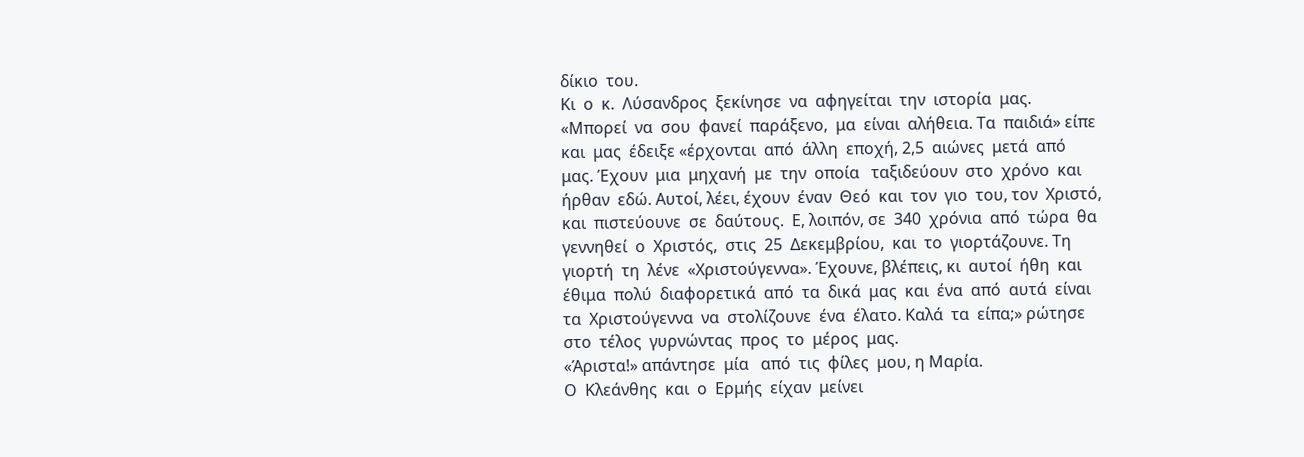δίκιο  του.
Κι  ο  κ.  Λύσανδρος  ξεκίνησε  να  αφηγείται  την  ιστορία  μας.
«Μπορεί  να  σου  φανεί  παράξενο,  μα  είναι  αλήθεια. Τα  παιδιά» είπε  και  μας  έδειξε «έρχονται  από  άλλη  εποχή, 2,5  αιώνες  μετά  από  μας. Έχουν  μια  μηχανή  με  την  οποία   ταξιδεύουν  στο  χρόνο  και  ήρθαν  εδώ. Αυτοί, λέει, έχουν  έναν  Θεό  και  τον  γιο  του, τον  Χριστό, και  πιστεύουνε  σε  δαύτους.  Ε, λοιπόν, σε  340  χρόνια  από  τώρα  θα  γεννηθεί  ο  Χριστός,  στις  25  Δεκεμβρίου,  και  το  γιορτάζουνε. Τη γιορτή  τη  λένε  «Χριστούγεννα». Έχουνε, βλέπεις, κι  αυτοί  ήθη  και  έθιμα  πολύ  διαφορετικά  από  τα  δικά  μας  και  ένα  από  αυτά  είναι  τα  Χριστούγεννα  να  στολίζουνε  ένα  έλατο. Καλά  τα  είπα;» ρώτησε  στο  τέλος  γυρνώντας  προς  το  μέρος  μας.
«Άριστα!» απάντησε  μία   από  τις  φίλες  μου, η Μαρία.
Ο  Κλεάνθης  και  ο  Ερμής  είχαν  μείνει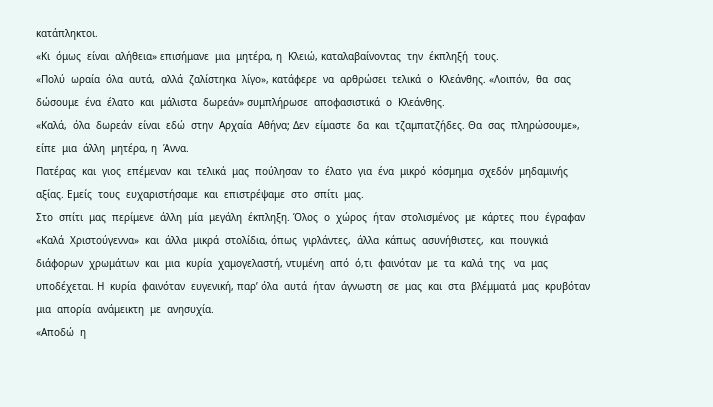κατάπληκτοι.
«Κι  όμως  είναι  αλήθεια» επισήμανε  μια  μητέρα, η  Κλειώ, καταλαβαίνοντας  την  έκπληξή  τους.
«Πολύ  ωραία  όλα  αυτά,  αλλά  ζαλίστηκα  λίγο», κατάφερε  να  αρθρώσει  τελικά  ο  Κλεάνθης. «Λοιπόν,  θα  σας  δώσουμε  ένα  έλατο  και  μάλιστα  δωρεάν» συμπλήρωσε  αποφασιστικά  ο  Κλεάνθης.
«Καλά,  όλα  δωρεάν  είναι  εδώ  στην  Αρχαία  Αθήνα; Δεν  είμαστε  δα  και  τζαμπατζήδες. Θα  σας  πληρώσουμε», είπε  μια  άλλη  μητέρα, η  Άννα.
Πατέρας  και  γιος  επέμεναν  και  τελικά  μας  πούλησαν  το  έλατο  για  ένα  μικρό  κόσμημα  σχεδόν  μηδαμινής  αξίας. Εμείς  τους  ευχαριστήσαμε  και  επιστρέψαμε  στο  σπίτι  μας.
Στο  σπίτι  μας  περίμενε  άλλη  μία  μεγάλη  έκπληξη. Όλος  ο  χώρος  ήταν  στολισμένος  με  κάρτες  που  έγραφαν  «Καλά  Χριστούγεννα»  και  άλλα  μικρά  στολίδια, όπως  γιρλάντες,  άλλα  κάπως  ασυνήθιστες,  και  πουγκιά  διάφορων  χρωμάτων  και  μια  κυρία  χαμογελαστή, ντυμένη  από  ό,τι  φαινόταν  με  τα  καλά  της   να  μας  υποδέχεται. Η  κυρία  φαινόταν  ευγενική, παρ’ όλα  αυτά  ήταν  άγνωστη  σε  μας  και  στα  βλέμματά  μας  κρυβόταν   μια  απορία  ανάμεικτη  με  ανησυχία.
«Αποδώ  η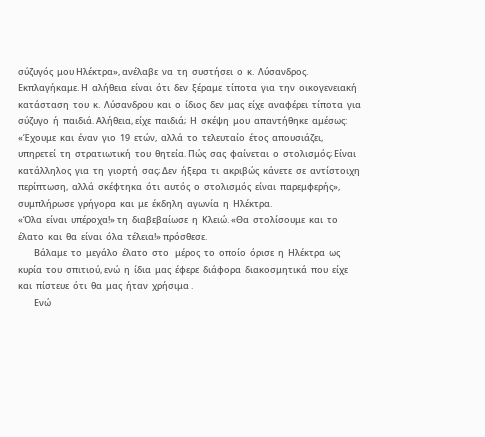σύζυγός  μου Ηλέκτρα», ανέλαβε  να  τη  συστήσει  ο  κ.  Λύσανδρος.
Εκπλαγήκαμε. Η  αλήθεια  είναι  ότι  δεν  ξέραμε  τίποτα  για  την  οικογενειακή  κατάσταση  του  κ.  Λύσανδρου  και  ο  ίδιος  δεν  μας  είχε  αναφέρει  τίποτα  για  σύζυγο  ή  παιδιά. Αλήθεια, είχε  παιδιά;  Η  σκέψη  μου  απαντήθηκε  αμέσως:
«Έχουμε  και  έναν  γιο  19  ετών,  αλλά  το  τελευταίο  έτος  απουσιάζει, υπηρετεί  τη  στρατιωτική  του  θητεία. Πώς  σας  φαίνεται  ο  στολισμός; Είναι  κατάλληλος  για  τη  γιορτή  σας; Δεν  ήξερα  τι  ακριβώς  κάνετε  σε  αντίστοιχη  περίπτωση,  αλλά  σκέφτηκα  ότι  αυτός  ο  στολισμός  είναι  παρεμφερής», συμπλήρωσε  γρήγορα  και  με  έκδηλη  αγωνία  η  Ηλέκτρα.
«Όλα  είναι  υπέροχα!» τη  διαβεβαίωσε  η  Κλειώ. «Θα  στολίσουμε  και  το  έλατο  και  θα  είναι  όλα  τέλεια!» πρόσθεσε.
        Βάλαμε  το  μεγάλο  έλατο  στο   μέρος  το  οποίο  όρισε  η  Ηλέκτρα  ως  κυρία  του  σπιτιού, ενώ  η  ίδια  μας  έφερε  διάφορα  διακοσμητικά  που  είχε  και  πίστευε  ότι  θα  μας  ήταν  χρήσιμα .
        Ενώ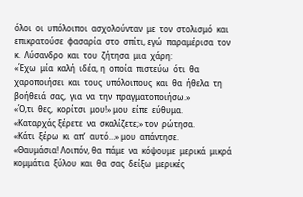όλοι  οι  υπόλοιποι  ασχολούνταν  με  τον  στολισμό  και  επικρατούσε  φασαρία  στο  σπίτι, εγώ  παραμέρισα  τον  κ.  Λύσανδρο  και  του  ζήτησα  μια  χάρη:
«Έχω  μία  καλή  ιδέα, η  οποία  πιστεύω  ότι  θα  χαροποιήσει  και  τους  υπόλοιπους  και  θα  ήθελα  τη  βοήθειά  σας,  για  να  την  πραγματοποιήσω.»
«Ό,τι  θες,  κορίτσι  μου!» μου  είπε  εύθυμα.
«Καταρχάς ξέρετε  να  σκαλίζετε;» τον  ρώτησα.
«Κάτι  ξέρω  κι  απ’  αυτό…» μου  απάντησε.
«Θαυμάσια! Λοιπόν, θα  πάμε  να  κόψουμε  μερικά  μικρά  κομμάτια  ξύλου  και  θα  σας  δείξω  μερικές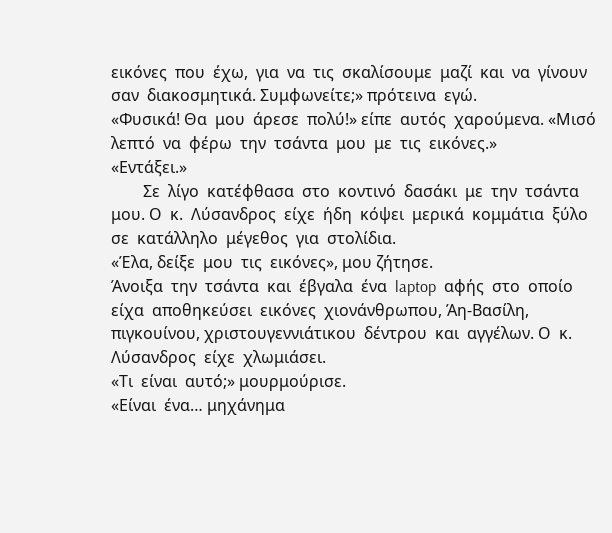εικόνες  που  έχω,  για  να  τις  σκαλίσουμε  μαζί  και  να  γίνουν  σαν  διακοσμητικά. Συμφωνείτε;» πρότεινα  εγώ.
«Φυσικά! Θα  μου  άρεσε  πολύ!» είπε  αυτός  χαρούμενα. «Μισό  λεπτό  να  φέρω  την  τσάντα  μου  με  τις  εικόνες.»
«Εντάξει.»
        Σε  λίγο  κατέφθασα  στο  κοντινό  δασάκι  με  την  τσάντα  μου. Ο  κ.  Λύσανδρος  είχε  ήδη  κόψει  μερικά  κομμάτια  ξύλο  σε  κατάλληλο  μέγεθος  για  στολίδια.
«Έλα, δείξε  μου  τις  εικόνες», μου ζήτησε.
Άνοιξα  την  τσάντα  και  έβγαλα  ένα  laptop  αφής  στο  οποίο  είχα  αποθηκεύσει  εικόνες  χιονάνθρωπου, Άη-Βασίλη, πιγκουίνου, χριστουγεννιάτικου  δέντρου  και  αγγέλων. Ο  κ.  Λύσανδρος  είχε  χλωμιάσει.
«Τι  είναι  αυτό;» μουρμούρισε.
«Είναι  ένα… μηχάνημα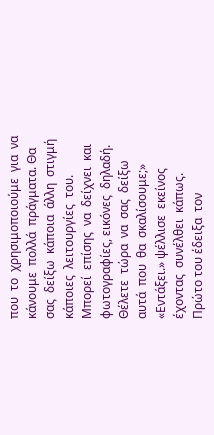που  το  χρησιμοποιούμε  για  να  κάνουμε  πολλά  πράγματα. Θα  σας  δείξω  κάποια  άλλη  στιγμή  κάποιες  λειτουργίες  του. Μπορεί  επίσης  να  δείχνει  και  φωτογραφίες, εικόνες  δηλαδή. Θέλετε  τώρα  να  σας  δείξω  αυτά  που  θα  σκαλίσουμε;»
«Εντάξει.» ψέλλισε  εκείνος  έχοντας  συνέλθει  κάπως.
Πρώτο του έδειξα  τον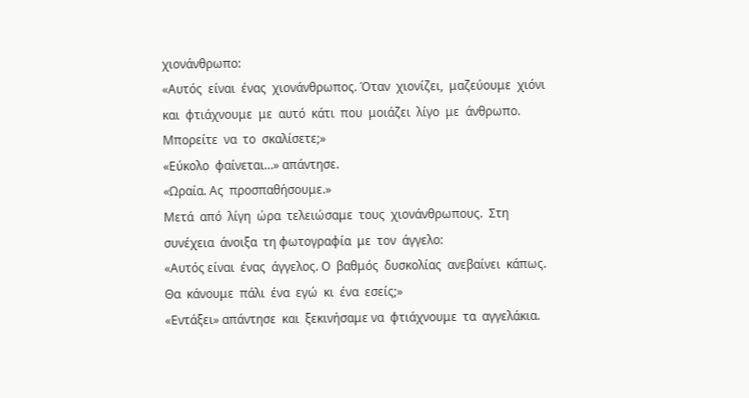χιονάνθρωπο:
«Αυτός  είναι  ένας  χιονάνθρωπος. Όταν  χιονίζει,  μαζεύουμε  χιόνι  και  φτιάχνουμε  με  αυτό  κάτι  που  μοιάζει  λίγο  με  άνθρωπο. Μπορείτε  να  το  σκαλίσετε;»
«Εύκολο  φαίνεται…» απάντησε.
«Ωραία. Ας  προσπαθήσουμε.»
Μετά  από  λίγη  ώρα  τελειώσαμε  τους  χιονάνθρωπους.  Στη  συνέχεια  άνοιξα  τη φωτογραφία  με  τον  άγγελο:
«Αυτός είναι  ένας  άγγελος. Ο  βαθμός  δυσκολίας  ανεβαίνει  κάπως. Θα  κάνουμε  πάλι  ένα  εγώ  κι  ένα  εσείς;»
«Εντάξει» απάντησε  και  ξεκινήσαμε να  φτιάχνουμε  τα  αγγελάκια.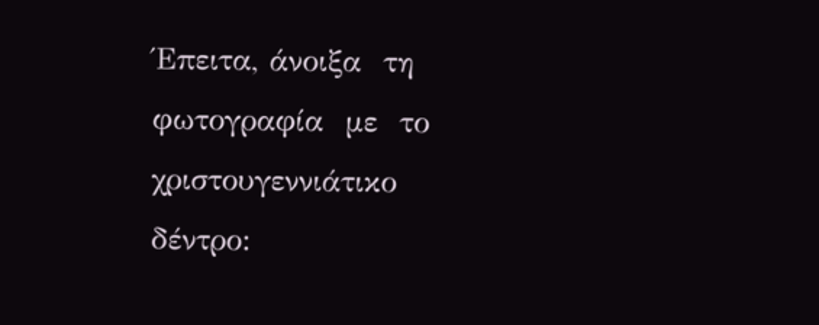Έπειτα, άνοιξα  τη  φωτογραφία  με  το χριστουγεννιάτικο  δέντρο: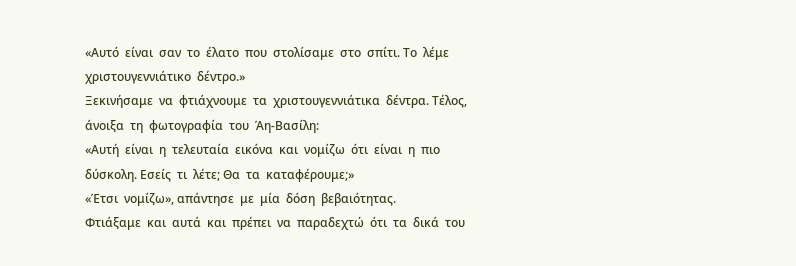«Αυτό  είναι  σαν  το  έλατο  που  στολίσαμε  στο  σπίτι. Το  λέμε  χριστουγεννιάτικο  δέντρο.»
Ξεκινήσαμε  να  φτιάχνουμε  τα  χριστουγεννιάτικα  δέντρα. Τέλος, άνοιξα  τη  φωτογραφία  του  Άη-Βασίλη:
«Αυτή  είναι  η  τελευταία  εικόνα  και  νομίζω  ότι  είναι  η  πιο δύσκολη. Εσείς  τι  λέτε; Θα  τα  καταφέρουμε;»
«Έτσι  νομίζω», απάντησε  με  μία  δόση  βεβαιότητας.
Φτιάξαμε  και  αυτά  και  πρέπει  να  παραδεχτώ  ότι  τα  δικά  του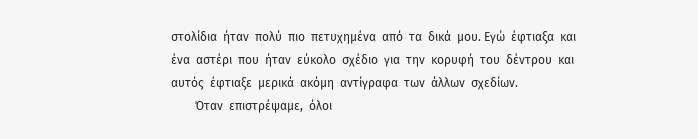στολίδια  ήταν  πολύ  πιο  πετυχημένα  από  τα  δικά  μου. Εγώ  έφτιαξα  και  ένα  αστέρι  που  ήταν  εύκολο  σχέδιο  για  την  κορυφή  του  δέντρου  και  αυτός  έφτιαξε  μερικά  ακόμη  αντίγραφα  των  άλλων  σχεδίων.
        Όταν  επιστρέψαμε,  όλοι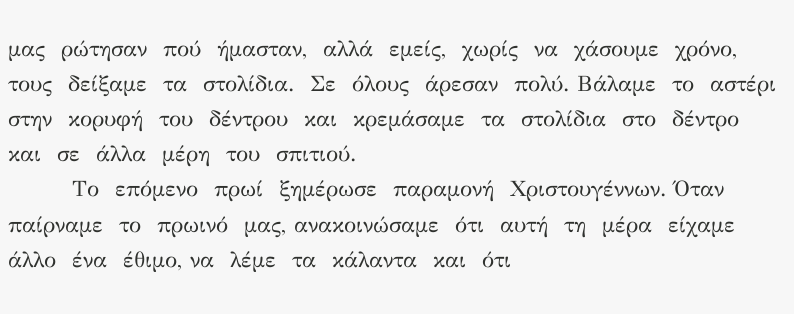μας  ρώτησαν  πού  ήμασταν,  αλλά  εμείς,  χωρίς  να  χάσουμε  χρόνο, τους  δείξαμε  τα  στολίδια.  Σε  όλους  άρεσαν  πολύ. Βάλαμε  το  αστέρι  στην  κορυφή  του  δέντρου  και  κρεμάσαμε  τα  στολίδια  στο  δέντρο  και  σε  άλλα  μέρη  του  σπιτιού.
        Το  επόμενο  πρωί  ξημέρωσε  παραμονή  Χριστουγέννων. Όταν  παίρναμε  το  πρωινό  μας, ανακοινώσαμε  ότι  αυτή  τη  μέρα  είχαμε  άλλο  ένα  έθιμο, να  λέμε  τα  κάλαντα  και  ότι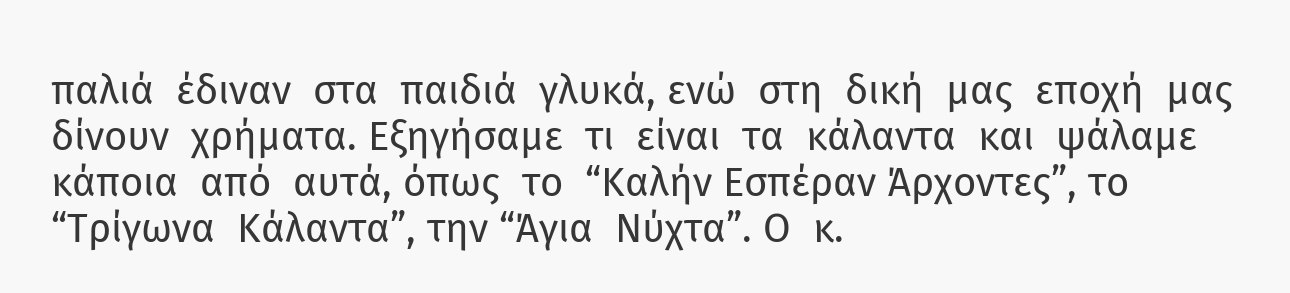παλιά  έδιναν  στα  παιδιά  γλυκά, ενώ  στη  δική  μας  εποχή  μας  δίνουν  χρήματα. Εξηγήσαμε  τι  είναι  τα  κάλαντα  και  ψάλαμε  κάποια  από  αυτά, όπως  το  “Καλήν Εσπέραν Άρχοντες”, το “Τρίγωνα  Κάλαντα”, την “Άγια  Νύχτα”. Ο  κ.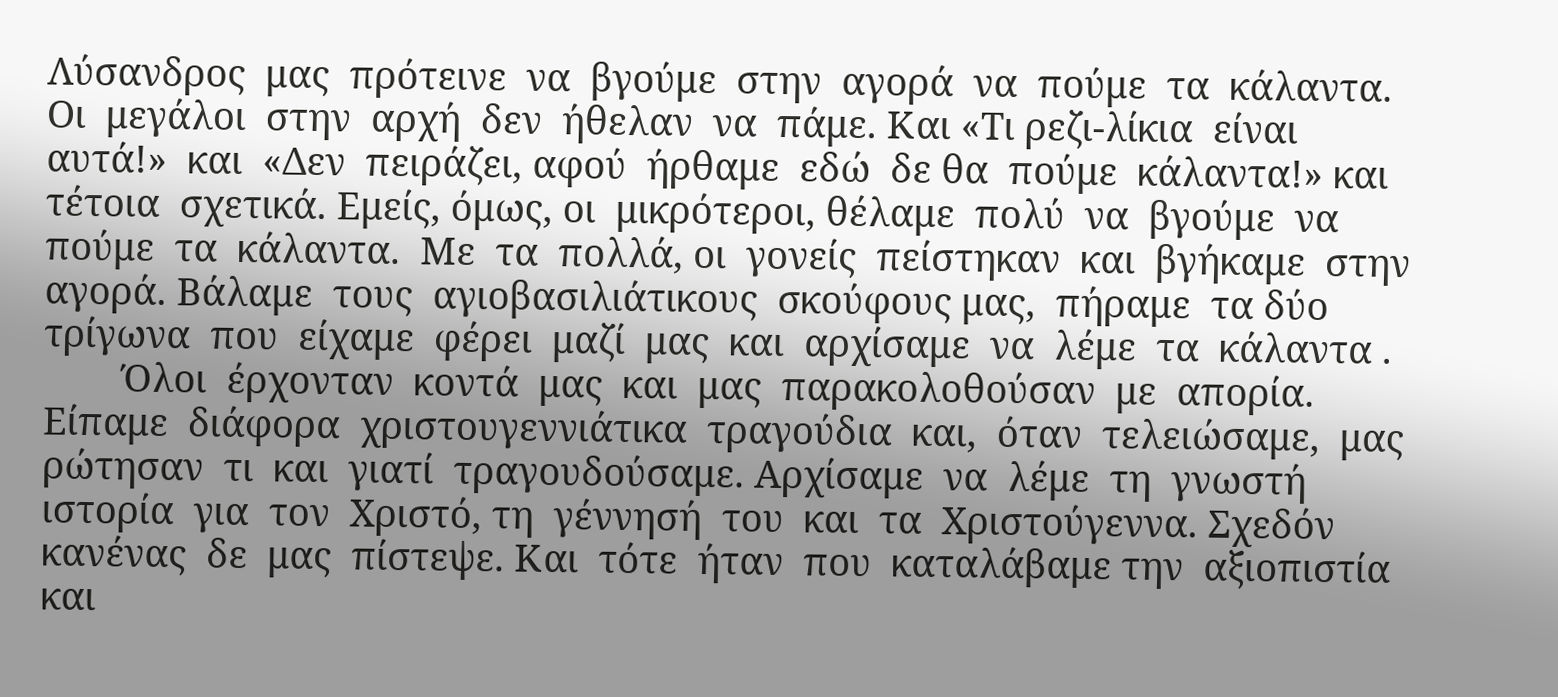Λύσανδρος  μας  πρότεινε  να  βγούμε  στην  αγορά  να  πούμε  τα  κάλαντα. Οι  μεγάλοι  στην  αρχή  δεν  ήθελαν  να  πάμε. Και «Τι ρεζι-λίκια  είναι  αυτά!»  και  «Δεν  πειράζει, αφού  ήρθαμε  εδώ  δε θα  πούμε  κάλαντα!» και  τέτοια  σχετικά. Εμείς, όμως, οι  μικρότεροι, θέλαμε  πολύ  να  βγούμε  να  πούμε  τα  κάλαντα.  Με  τα  πολλά, οι  γονείς  πείστηκαν  και  βγήκαμε  στην  αγορά. Βάλαμε  τους  αγιοβασιλιάτικους  σκούφους μας,  πήραμε  τα δύο  τρίγωνα  που  είχαμε  φέρει  μαζί  μας  και  αρχίσαμε  να  λέμε  τα  κάλαντα .
        Όλοι  έρχονταν  κοντά  μας  και  μας  παρακολοθούσαν  με  απορία. Είπαμε  διάφορα  χριστουγεννιάτικα  τραγούδια  και,  όταν  τελειώσαμε,  μας ρώτησαν  τι  και  γιατί  τραγουδούσαμε. Αρχίσαμε  να  λέμε  τη  γνωστή  ιστορία  για  τον  Χριστό, τη  γέννησή  του  και  τα  Χριστούγεννα. Σχεδόν  κανένας  δε  μας  πίστεψε. Και  τότε  ήταν  που  καταλάβαμε την  αξιοπιστία  και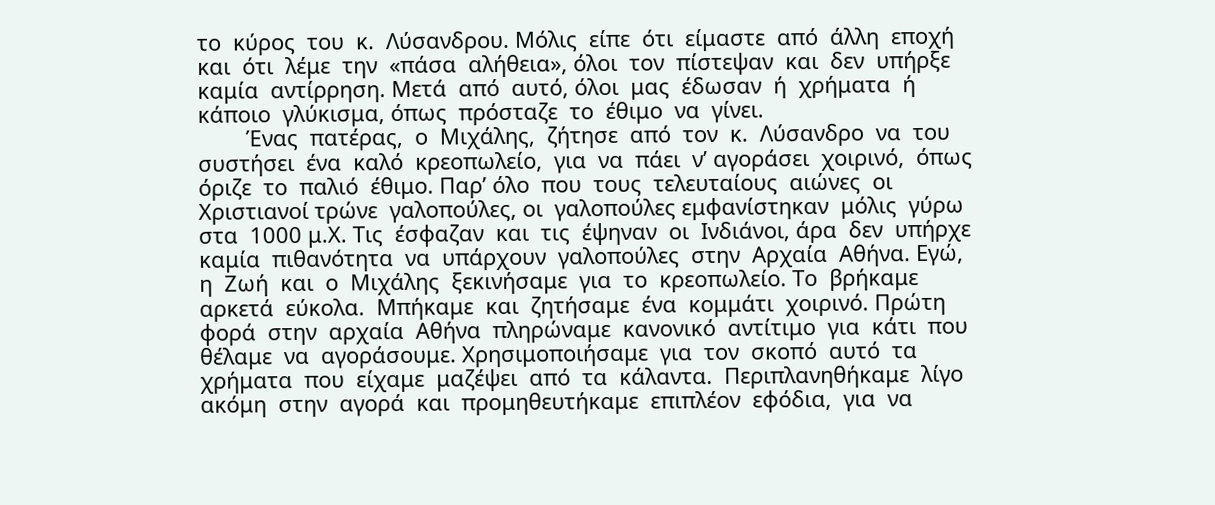το  κύρος  του  κ.  Λύσανδρου. Μόλις  είπε  ότι  είμαστε  από  άλλη  εποχή  και  ότι  λέμε  την  «πάσα  αλήθεια», όλοι  τον  πίστεψαν  και  δεν  υπήρξε  καμία  αντίρρηση. Μετά  από  αυτό, όλοι  μας  έδωσαν  ή  χρήματα  ή  κάποιο  γλύκισμα, όπως  πρόσταζε  το  έθιμο  να  γίνει.
        Ένας  πατέρας,  ο  Μιχάλης,  ζήτησε  από  τον  κ.  Λύσανδρο  να  του  συστήσει  ένα  καλό  κρεοπωλείο,  για  να  πάει  ν’ αγοράσει  χοιρινό,  όπως  όριζε  το  παλιό  έθιμο. Παρ’ όλο  που  τους  τελευταίους  αιώνες  οι  Χριστιανοί τρώνε  γαλοπούλες, οι  γαλοπούλες εμφανίστηκαν  μόλις  γύρω  στα  1000 μ.Χ. Τις  έσφαζαν  και  τις  έψηναν  οι  Ινδιάνοι, άρα  δεν  υπήρχε  καμία  πιθανότητα  να  υπάρχουν  γαλοπούλες  στην  Αρχαία  Αθήνα. Εγώ, η  Ζωή  και  ο  Μιχάλης  ξεκινήσαμε  για  το  κρεοπωλείο. Το  βρήκαμε  αρκετά  εύκολα.  Μπήκαμε  και  ζητήσαμε  ένα  κομμάτι  χοιρινό. Πρώτη  φορά  στην  αρχαία  Αθήνα  πληρώναμε  κανονικό  αντίτιμο  για  κάτι  που  θέλαμε  να  αγοράσουμε. Χρησιμοποιήσαμε  για  τον  σκοπό  αυτό  τα  χρήματα  που  είχαμε  μαζέψει  από  τα  κάλαντα.  Περιπλανηθήκαμε  λίγο  ακόμη  στην  αγορά  και  προμηθευτήκαμε  επιπλέον  εφόδια,  για  να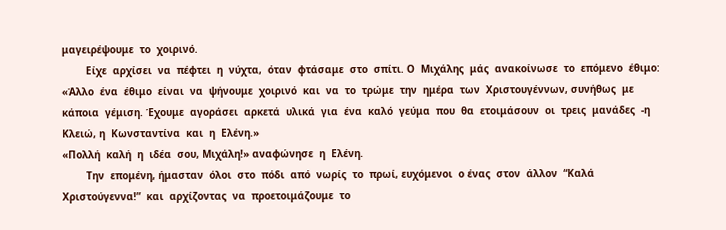μαγειρέψουμε  το  χοιρινό.
        Είχε  αρχίσει  να  πέφτει  η  νύχτα,  όταν  φτάσαμε  στο  σπίτι. Ο  Μιχάλης  μάς  ανακοίνωσε  το  επόμενο  έθιμο:
«Άλλο  ένα  έθιμο  είναι  να  ψήνουμε  χοιρινό  και  να  το  τρώμε  την  ημέρα  των  Χριστουγέννων, συνήθως  με  κάποια  γέμιση. Έχουμε  αγοράσει  αρκετά  υλικά  για  ένα  καλό  γεύμα  που  θα  ετοιμάσουν  οι  τρεις  μανάδες  -η Κλειώ, η  Κωνσταντίνα  και  η  Ελένη.»
«Πολλή  καλή  η  ιδέα  σου, Μιχάλη!» αναφώνησε  η  Ελένη.
        Την  επομένη, ήμασταν  όλοι  στο  πόδι  από  νωρίς  το  πρωί, ευχόμενοι  ο ένας  στον  άλλον  “Καλά  Χριστούγεννα!”  και  αρχίζοντας  να  προετοιμάζουμε  το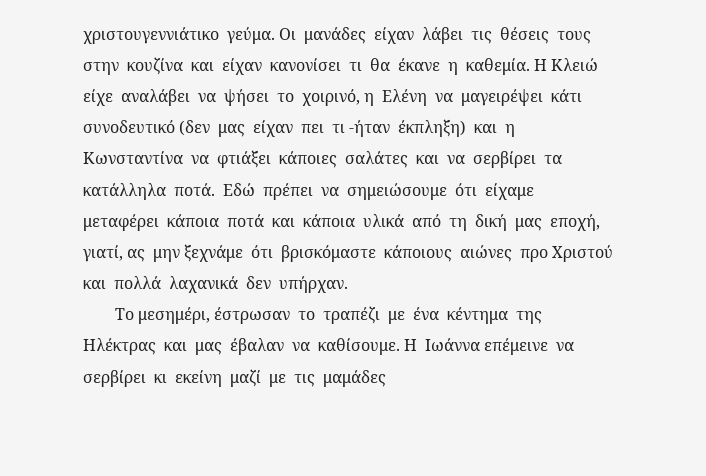χριστουγεννιάτικο  γεύμα. Οι  μανάδες  είχαν  λάβει  τις  θέσεις  τους  στην  κουζίνα  και  είχαν  κανονίσει  τι  θα  έκανε  η  καθεμία. Η Κλειώ  είχε  αναλάβει  να  ψήσει  το  χοιρινό, η  Ελένη  να  μαγειρέψει  κάτι  συνοδευτικό (δεν  μας  είχαν  πει  τι -ήταν  έκπληξη)  και  η  Κωνσταντίνα  να  φτιάξει  κάποιες  σαλάτες  και  να  σερβίρει  τα  κατάλληλα  ποτά.  Εδώ  πρέπει  να  σημειώσουμε  ότι  είχαμε  μεταφέρει  κάποια  ποτά  και  κάποια  υλικά  από  τη  δική  μας  εποχή, γιατί, ας  μην ξεχνάμε  ότι  βρισκόμαστε  κάποιους  αιώνες  προ Χριστού και  πολλά  λαχανικά  δεν  υπήρχαν.
        Το μεσημέρι, έστρωσαν  το  τραπέζι  με  ένα  κέντημα  της  Ηλέκτρας  και  μας  έβαλαν  να  καθίσουμε. Η  Ιωάννα επέμεινε  να  σερβίρει  κι  εκείνη  μαζί  με  τις  μαμάδες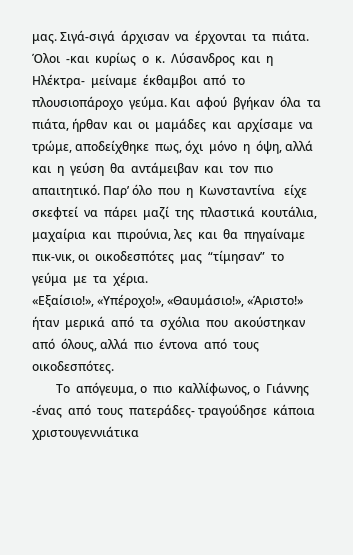μας. Σιγά-σιγά  άρχισαν  να  έρχονται  τα  πιάτα. Όλοι  -και  κυρίως  ο  κ.  Λύσανδρος  και  η Ηλέκτρα-  μείναμε  έκθαμβοι  από  το  πλουσιοπάροχο  γεύμα. Και  αφού  βγήκαν  όλα  τα  πιάτα, ήρθαν  και  οι  μαμάδες  και  αρχίσαμε  να  τρώμε, αποδείχθηκε  πως, όχι  μόνο  η  όψη, αλλά  και  η  γεύση  θα  αντάμειβαν  και  τον  πιο  απαιτητικό. Παρ’ όλο  που  η  Κωνσταντίνα   είχε  σκεφτεί  να  πάρει  μαζί  της  πλαστικά  κουτάλια, μαχαίρια  και  πιρούνια, λες  και  θα  πηγαίναμε  πικ-νικ, οι  οικοδεσπότες  μας  “τίμησαν”  το  γεύμα  με  τα  χέρια.
«Εξαίσιο!», «Υπέροχο!», «Θαυμάσιο!», «Άριστο!»  ήταν  μερικά  από  τα  σχόλια  που  ακούστηκαν  από  όλους, αλλά  πιο  έντονα  από  τους  οικοδεσπότες.
        Το  απόγευμα, ο  πιο  καλλίφωνος, ο  Γιάννης -ένας  από  τους  πατεράδες- τραγούδησε  κάποια  χριστουγεννιάτικα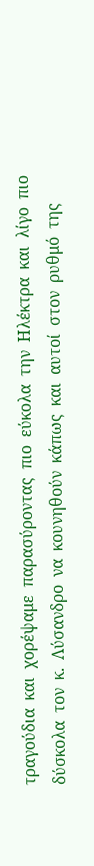τραγούδια  και  χορέψαμε  παρασύροντας  πιο  εύκολα  την  Ηλέκτρα  και  λίγο  πιο  δύσκολα  τον  κ.  Λύσανδρο  να  κουνηθούν  κάπως  και  αυτοί  στον  ρυθμό  της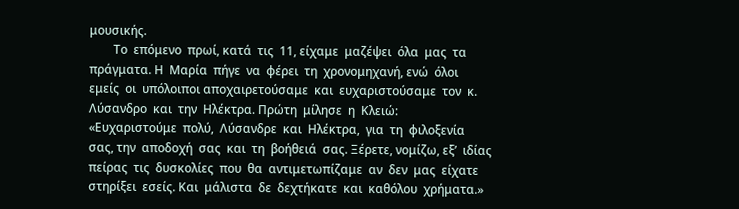μουσικής.
        Το  επόμενο  πρωί, κατά  τις  11, είχαμε  μαζέψει  όλα  μας  τα  πράγματα. Η  Μαρία  πήγε  να  φέρει  τη  χρονομηχανή, ενώ  όλοι  εμείς  οι  υπόλοιποι αποχαιρετούσαμε  και  ευχαριστούσαμε  τον  κ.  Λύσανδρο  και  την  Ηλέκτρα. Πρώτη  μίλησε  η  Κλειώ:
«Ευχαριστούμε  πολύ,  Λύσανδρε  και  Ηλέκτρα,  για  τη  φιλοξενία  σας, την  αποδοχή  σας  και  τη  βοήθειά  σας. Ξέρετε, νομίζω, εξ’  ιδίας  πείρας  τις  δυσκολίες  που  θα  αντιμετωπίζαμε  αν  δεν  μας  είχατε  στηρίξει  εσείς. Και  μάλιστα  δε  δεχτήκατε  και  καθόλου  χρήματα.»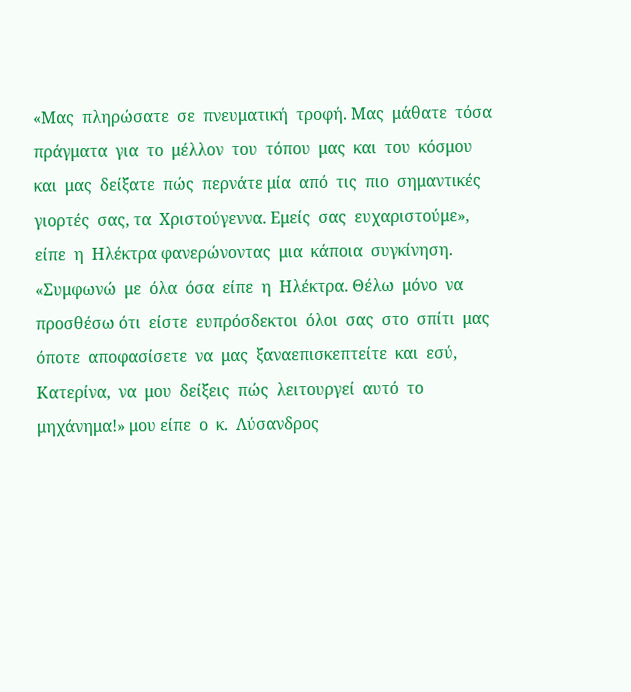«Μας  πληρώσατε  σε  πνευματική  τροφή. Μας  μάθατε  τόσα  πράγματα  για  το  μέλλον  του  τόπου  μας  και  του  κόσμου  και  μας  δείξατε  πώς  περνάτε μία  από  τις  πιο  σημαντικές  γιορτές  σας, τα  Χριστούγεννα. Εμείς  σας  ευχαριστούμε», είπε  η  Ηλέκτρα φανερώνοντας  μια  κάποια  συγκίνηση.
«Συμφωνώ  με  όλα  όσα  είπε  η  Ηλέκτρα. Θέλω  μόνο  να  προσθέσω ότι  είστε  ευπρόσδεκτοι  όλοι  σας  στο  σπίτι  μας  όποτε  αποφασίσετε  να  μας  ξαναεπισκεπτείτε  και  εσύ,  Κατερίνα,  να  μου  δείξεις  πώς  λειτουργεί  αυτό  το  μηχάνημα!» μου είπε  ο  κ.  Λύσανδρος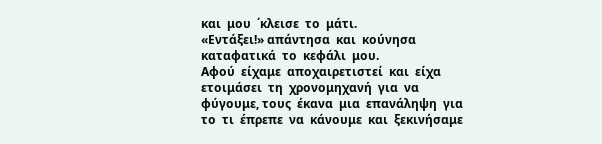και  μου  ΄κλεισε  το  μάτι.
«Εντάξει!» απάντησα  και  κούνησα  καταφατικά  το  κεφάλι  μου.
Αφού  είχαμε  αποχαιρετιστεί  και  είχα  ετοιμάσει  τη  χρονομηχανή  για  να  φύγουμε, τους  έκανα  μια  επανάληψη  για  το  τι  έπρεπε  να  κάνουμε  και  ξεκινήσαμε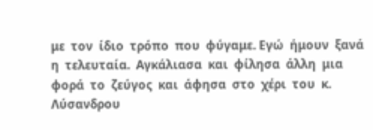με  τον  ίδιο  τρόπο  που  φύγαμε. Εγώ  ήμουν  ξανά  η  τελευταία.  Αγκάλιασα  και  φίλησα  άλλη  μια  φορά  το  ζεύγος  και  άφησα  στο  χέρι  του  κ.  Λύσανδρου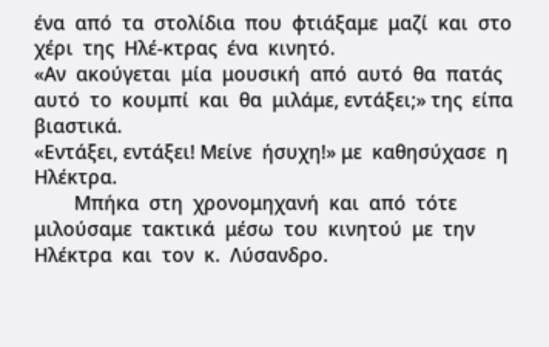ένα  από  τα  στολίδια  που  φτιάξαμε  μαζί  και  στο  χέρι  της  Ηλέ-κτρας  ένα  κινητό.
«Αν  ακούγεται  μία  μουσική  από  αυτό  θα  πατάς  αυτό  το  κουμπί  και  θα  μιλάμε, εντάξει;» της  είπα  βιαστικά.
«Εντάξει, εντάξει! Μείνε  ήσυχη!» με  καθησύχασε  η  Ηλέκτρα.
        Μπήκα  στη  χρονομηχανή  και  από  τότε  μιλούσαμε  τακτικά  μέσω  του  κινητού  με  την  Ηλέκτρα  και  τον  κ.  Λύσανδρο.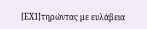[ΕΧ1]τηρώντας με ευλάβεια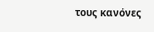τους κανόνες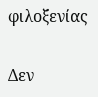φιλοξενίας

Δεν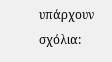υπάρχουν σχόλια: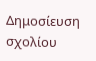Δημοσίευση σχολίου